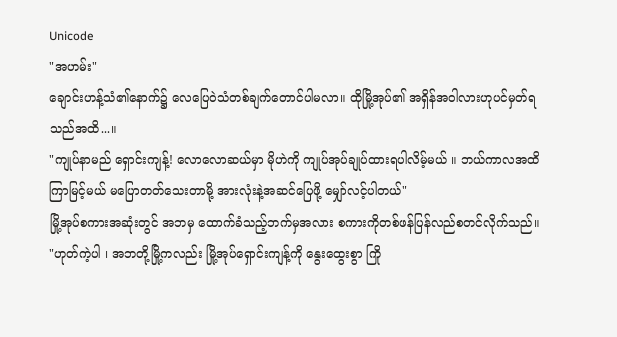Unicode
"အဟမ်း"
ချောင်းဟန့်သံ၏နောက်၌ လေပြေဝဲသံတစ်ချက်တောင်ပါမလာ။ ထိုမြို့အုပ်၏ အရှိန်အဝါလားဟုပင်မှတ်ရသည်အထိ...။
"ကျုပ်နာမည် ရှောင်းကျန့်! လောလောဆယ်မှာ မိုဟဲကို ကျုပ်အုပ်ချုပ်ထားရပါလိမ့်မယ် ။ ဘယ်ကာလအထိ ကြာမြင့်မယ် မပြောတတ်သေးတာမို့ အားလုံးနဲ့အဆင်ပြေဖို့ မျှော်လင့်ပါတယ်"
မြို့အုပ်စကားအဆုံးတွင် အဘမှ ထောက်ခံသည့်ဘက်မှအလား စကားကိုတစ်ဖန်ပြန်လည်စတင်လိုက်သည်။
"ဟုတ်ကဲ့ပါ ၊ အဘတို့မြို့ကလည်း မြို့အုပ်ရှောင်းကျန့်ကို နွေးထွေးစွာ ကြို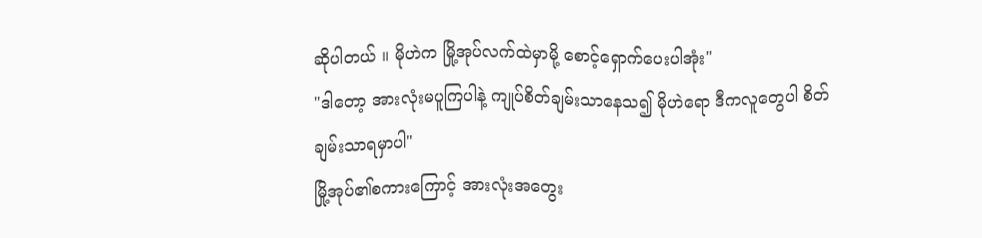ဆိုပါတယ် ။ မိုဟဲက မြို့အုပ်လက်ထဲမှာမို့ စောင့်ရှောက်ပေးပါအုံး"
"ဒါတော့ အားလုံးမပူကြပါနဲ့ ကျုပ်စိတ်ချမ်းသာနေသ၍ မိုဟဲရော ဒီကလူတွေပါ စိတ်ချမ်းသာရမှာပါ"
မြို့အုပ်၏စကားကြောင့် အားလုံးအတွေး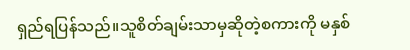ရှည်ရပြန်သည်။သူစိတ်ချမ်းသာမှဆိုတဲ့စကားကို မနှစ်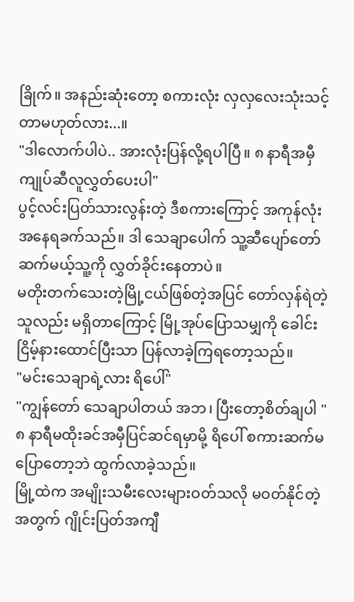ခြိုက်။ အနည်းဆုံးတော့ စကားလုံး လှလှလေးသုံးသင့်တာမဟုတ်လား...။
"ဒါလောက်ပါပဲ.. အားလုံးပြန်လို့ရပါပြီ။ ၈ နာရီအမှီ ကျုပ်ဆီလူလွှတ်ပေးပါ"
ပွင့်လင်းပြတ်သားလွန်းတဲ့ ဒီစကားကြောင့် အကုန်လုံး အနေရခက်သည်။ ဒါ သေချာပေါက် သူ့ဆီပျော်တော်ဆက်မယ့်သူ့ကို လွှတ်ခိုင်းနေတာပဲ။
မတိုးတက်သေးတဲ့မြို့ငယ်ဖြစ်တဲ့အပြင် တော်လှန်ရဲတဲ့သူလည်း မရှိတာကြောင့် မြို့အုပ်ပြောသမျှကို ခေါင်းငြိမ့်နားထောင်ပြီးသာ ပြန်လာခဲ့ကြရတော့သည်။
"မင်းသေချာရဲ့လား ရိပေါ်"
"ကျွန်တော် သေချာပါတယ် အဘ၊ ပြီးတော့စိတ်ချပါ "
၈ နာရီမထိုးခင်အမှီပြင်ဆင်ရမှာမို့ ရိပေါ် စကားဆက်မပြောတော့ဘဲ ထွက်လာခဲ့သည်။
မြို့ထဲက အမျိုးသမီးလေးများဝတ်သလို မဝတ်နိုင်တဲ့အတွက် ဂျိုင်းပြတ်အကျီ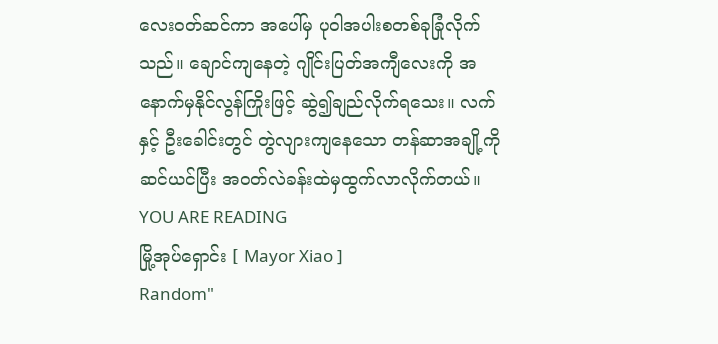လေးဝတ်ဆင်ကာ အပေါ်မှ ပုဝါအပါးစတစ်ခုခြုံလိုက်သည်။ ချောင်ကျနေတဲ့ ဂျိုင်းပြတ်အကျီလေးကို အနောက်မှနိုင်လွန်ကြိုးဖြင့် ဆွဲ၍ချည်လိုက်ရသေး။ လက်နှင့် ဦးခေါင်းတွင် တွဲလျားကျနေသော တန်ဆာအချို့ကို ဆင်ယင်ပြီး အဝတ်လဲခန်းထဲမှထွက်လာလိုက်တယ်။
YOU ARE READING
မြို့အုပ်ရှောင်း [ Mayor Xiao ]
Random"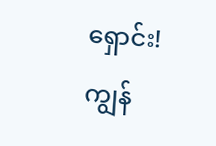ရှောင်း! ကျွန်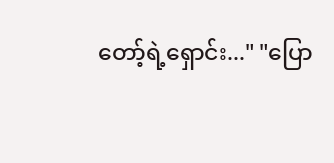တော့်ရဲ့ရှောင်း..." "ပြော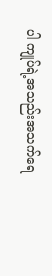ပါ ကျုပ်ရဲ့အသည်းအသက်ရေ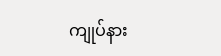ကျုပ်နား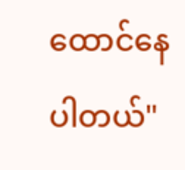ထောင်နေပါတယ်"